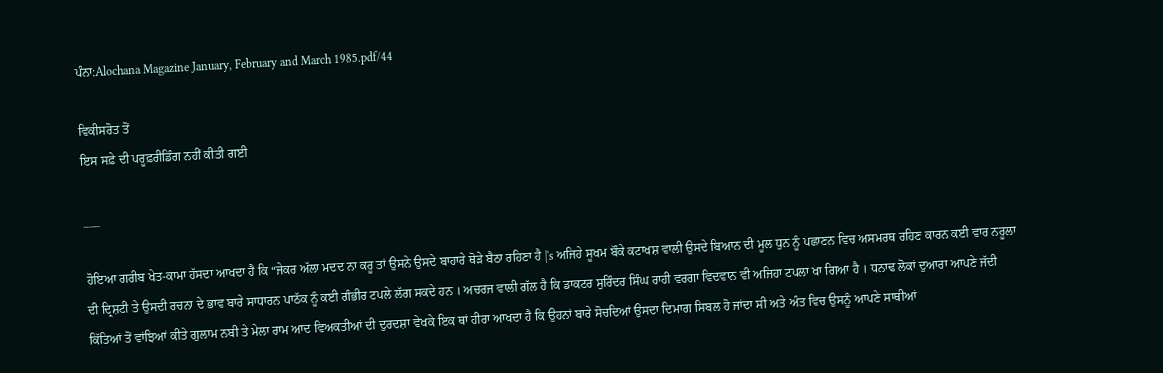ਪੰਨਾ:Alochana Magazine January, February and March 1985.pdf/44

ਵਿਕੀਸਰੋਤ ਤੋਂ
ਇਸ ਸਫ਼ੇ ਦੀ ਪਰੂਫ਼ਰੀਡਿੰਗ ਨਹੀਂ ਕੀਤੀ ਗਈ

___

ਹੋਇਆ ਗਰੀਬ ਖੇਤ-ਕਾਮਾ ਹੱਸਦਾ ਆਖਦਾ ਹੈ ਕਿ “ਜੇਕਰ ਅੱਲਾ ਮਦਦ ਨਾ ਕਰੂ ਤਾਂ ਉਸਨੇ ਉਸਦੇ ਬਾਹਾਰੇ ਥੋੜੇ ਬੈਠਾ ਰਹਿਣਾ ਹੈ |'s ਅਜਿਹੇ ਸੂਖਮ ਬੌਕੇ ਕਟਾਖਸ਼ ਵਾਲੀ ਉਸਦੇ ਬਿਆਨ ਦੀ ਮੂਲ ਧੁਨ ਨੂੰ ਪਛਾਣਨ ਵਿਚ ਅਸਮਰਥ ਰਹਿਣ ਕਾਰਨ ਕਈ ਵਾਰ ਨਰੂਲਾ ਦੀ ਦ੍ਰਿਸ਼ਟੀ ਤੇ ਉਸਦੀ ਰਚਨਾ ਦੇ ਭਾਵ ਬਾਰੇ ਸਾਧਾਰਨ ਪਾਠੱਕ ਨੂੰ ਕਈ ਗੰਭੀਰ ਟਪਲੇ ਲੱਗ ਸਕਦੇ ਹਨ । ਅਚਰਜ ਵਾਲੀ ਗੱਲ ਹੈ ਕਿ ਡਾਕਟਰ ਸੁਰਿੰਦਰ ਸਿੰਘ ਰਾਹੀ ਵਰਗਾ ਵਿਦਵਾਨ ਵੀ ਅਜਿਹਾ ਟਪਲਾ ਖਾ ਗਿਆ ਹੈ । ਧਨਾਢ ਲੋਕਾਂ ਦੁਆਰਾ ਆਪਣੇ ਜੱਦੀ ਕਿੱਤਿਆਂ ਤੋਂ ਵਾਂਝਿਆਂ ਕੀਤੇ ਗੁਲਾਮ ਨਬੀ ਤੇ ਮੇਲਾ ਰਾਮ ਆਦ ਵਿਅਕਤੀਆਂ ਦੀ ਦੁਰਦਸ਼ਾ ਵੇਖਕੇ ਇਕ ਥਾਂ ਹੀਰਾ ਆਖਦਾ ਹੈ ਕਿ ਉਹਨਾਂ ਬਾਰੇ ਸੋਚਦਿਆਂ ਉਸਦਾ ਦਿਮਾਗ ਸਿਬਲ ਹੋ ਜਾਂਦਾ ਸੀ ਅਤੇ ਅੰਤ ਵਿਚ ਉਸਨੂੰ ਆਪਣੇ ਸਾਥੀਆਂ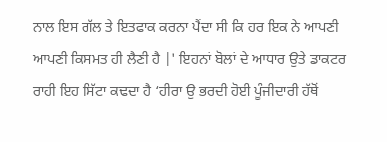ਨਾਲ ਇਸ ਗੱਲ ਤੇ ਇਤਫਾਕ ਕਰਨਾ ਪੈਂਦਾ ਸੀ ਕਿ ਹਰ ਇਕ ਨੇ ਆਪਣੀ ਆਪਣੀ ਕਿਸਮਤ ਹੀ ਲੈਣੀ ਹੈ |' ਇਹਨਾਂ ਬੋਲਾਂ ਦੇ ਆਧਾਰ ਉਤੇ ਡਾਕਟਰ ਰਾਹੀ ਇਹ ਸਿੱਟਾ ਕਢਦਾ ਹੈ ‘ਹੀਰਾ ਉ ਭਰਦੀ ਹੋਈ ਪੂੰਜੀਦਾਰੀ ਹੱਥੋਂ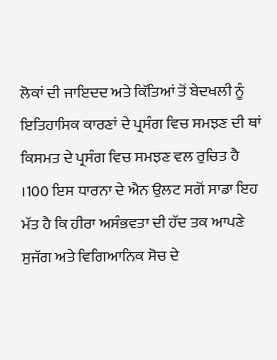ਲੋਕਾਂ ਦੀ ਜਾਇਦਦ ਅਤੇ ਕਿੱਤਿਆਂ ਤੋਂ ਬੇਦਖਲੀ ਨੂੰ ਇਤਿਹਾਸਿਕ ਕਾਰਣਾਂ ਦੇ ਪ੍ਰਸੰਗ ਵਿਚ ਸਮਝਣ ਦੀ ਥਾਂ ਕਿਸਮਤ ਦੇ ਪ੍ਰਸੰਗ ਵਿਚ ਸਮਝਣ ਵਲ ਰੁਚਿਤ ਹੈ ।100 ਇਸ ਧਾਰਨਾ ਦੇ ਐਨ ਉਲਟ ਸਗੋਂ ਸਾਡਾ ਇਹ ਮੱਤ ਹੈ ਕਿ ਹੀਰਾ ਅਸੰਭਵਤਾ ਦੀ ਹੱਦ ਤਕ ਆਪਣੇ ਸੁਜੱਗ ਅਤੇ ਵਿਗਿਆਨਿਕ ਸੋਚ ਦੇ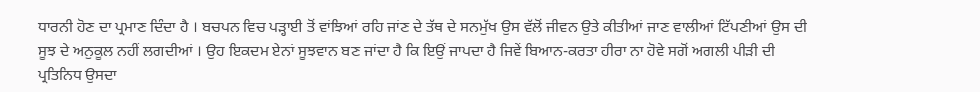ਧਾਰਨੀ ਹੋਣ ਦਾ ਪ੍ਰਮਾਣ ਦਿੰਦਾ ਹੈ । ਬਚਪਨ ਵਿਚ ਪੜ੍ਹਾਈ ਤੋਂ ਵਾਂਝਿਆਂ ਰਹਿ ਜਾਂਣ ਦੇ ਤੱਥ ਦੇ ਸਨਮੁੱਖ ਉਸ ਵੱਲੋਂ ਜੀਵਨ ਉਤੇ ਕੀਤੀਆਂ ਜਾਣ ਵਾਲੀਆਂ ਟਿੱਪਣੀਆਂ ਉਸ ਦੀ ਸੂਝ ਦੇ ਅਨੁਕੂਲ ਨਹੀਂ ਲਗਦੀਆਂ । ਉਹ ਇਕਦਮ ਏਨਾਂ ਸੂਝਵਾਨ ਬਣ ਜਾਂਦਾ ਹੈ ਕਿ ਇਉਂ ਜਾਪਦਾ ਹੈ ਜਿਵੇਂ ਬਿਆਨ-ਕਰਤਾ ਹੀਰਾ ਨਾ ਹੋਵੇ ਸਗੋਂ ਅਗਲੀ ਪੀੜੀ ਦੀ ਪ੍ਰਤਿਨਿਧ ਉਸਦਾ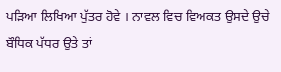ਪੜਿਆ ਲਿਖਿਆ ਪੁੱਤਰ ਹੋਵੇ । ਨਾਵਲ ਵਿਚ ਵਿਅਕਤ ਉਸਦੇ ਉਚੇ ਬੌਧਿਕ ਪੱਧਰ ਉਤੇ ਤਾਂ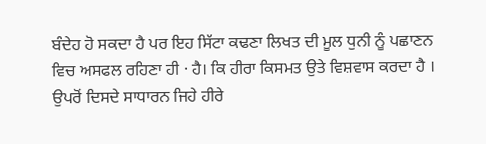ਬੰਦੇਹ ਹੋ ਸਕਦਾ ਹੈ ਪਰ ਇਹ ਸਿੱਟਾ ਕਢਣਾ ਲਿਖਤ ਦੀ ਮੂਲ ਧੁਨੀ ਨੂੰ ਪਛਾਣਨ ਵਿਚ ਅਸਫਲ ਰਹਿਣਾ ਹੀ · ਹੈ। ਕਿ ਹੀਰਾ ਕਿਸਮਤ ਉਤੇ ਵਿਸ਼ਵਾਸ ਕਰਦਾ ਹੈ । ਉਪਰੋਂ ਦਿਸਦੇ ਸਾਧਾਰਨ ਜਿਹੇ ਹੀਰੇ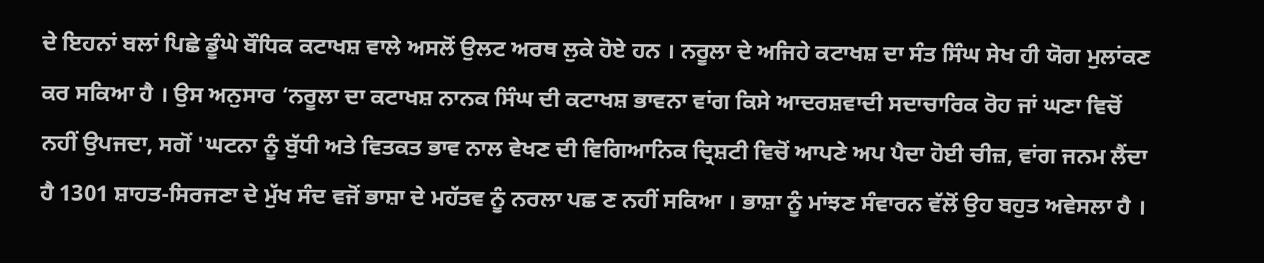ਦੇ ਇਹਨਾਂ ਬਲਾਂ ਪਿਛੇ ਡੂੰਘੇ ਬੌਧਿਕ ਕਟਾਖਸ਼ ਵਾਲੇ ਅਸਲੋਂ ਉਲਟ ਅਰਥ ਲੁਕੇ ਹੋਏ ਹਨ । ਨਰੂਲਾ ਦੇ ਅਜਿਹੇ ਕਟਾਖਸ਼ ਦਾ ਸੰਤ ਸਿੰਘ ਸੇਖ ਹੀ ਯੋਗ ਮੁਲਾਂਕਣ ਕਰ ਸਕਿਆ ਹੈ । ਉਸ ਅਨੁਸਾਰ ‘ਨਰੂਲਾ ਦਾ ਕਟਾਖਸ਼ ਨਾਨਕ ਸਿੰਘ ਦੀ ਕਟਾਖਸ਼ ਭਾਵਨਾ ਵਾਂਗ ਕਿਸੇ ਆਦਰਸ਼ਵਾਦੀ ਸਦਾਚਾਰਿਕ ਰੋਹ ਜਾਂ ਘਣਾ ਵਿਚੋਂ ਨਹੀਂ ਉਪਜਦਾ, ਸਗੋਂ 'ਘਟਨਾ ਨੂੰ ਬੁੱਧੀ ਅਤੇ ਵਿਤਕਤ ਭਾਵ ਨਾਲ ਵੇਖਣ ਦੀ ਵਿਗਿਆਨਿਕ ਦ੍ਰਿਸ਼ਟੀ ਵਿਚੋਂ ਆਪਣੇ ਅਪ ਪੈਦਾ ਹੋਈ ਚੀਜ਼, ਵਾਂਗ ਜਨਮ ਲੈਂਦਾ ਹੈ 1301 ਸ਼ਾਹਤ-ਸਿਰਜਣਾ ਦੇ ਮੁੱਖ ਸੰਦ ਵਜੋਂ ਭਾਸ਼ਾ ਦੇ ਮਹੱਤਵ ਨੂੰ ਨਰਲਾ ਪਛ ਣ ਨਹੀਂ ਸਕਿਆ । ਭਾਸ਼ਾ ਨੂੰ ਮਾਂਝਣ ਸੰਵਾਰਨ ਵੱਲੋਂ ਉਹ ਬਹੁਤ ਅਵੇਸਲਾ ਹੈ ।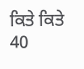ਕਿਤੇ ਕਿਤੇ 40